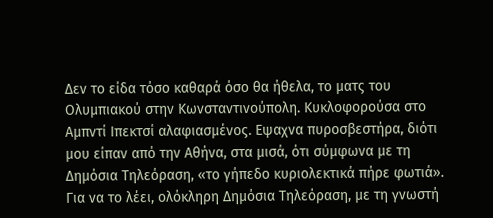Δεν το είδα τόσο καθαρά όσο θα ήθελα, το ματς του Ολυμπιακού στην Κωνσταντινούπολη. Κυκλοφορούσα στο Αμπντί Ιπεκτσί αλαφιασμένος. Εψαχνα πυροσβεστήρα, διότι μου είπαν από την Αθήνα, στα μισά, ότι σύμφωνα με τη Δημόσια Τηλεόραση, «το γήπεδο κυριολεκτικά πήρε φωτιά». Για να το λέει, ολόκληρη Δημόσια Τηλεόραση, με τη γνωστή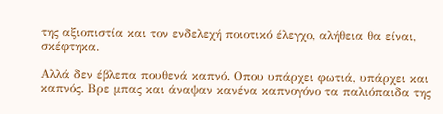της αξιοπιστία και τον ενδελεχή ποιοτικό έλεγχο, αλήθεια θα είναι, σκέφτηκα.

Αλλά δεν έβλεπα πουθενά καπνό. Οπου υπάρχει φωτιά, υπάρχει και καπνός. Βρε μπας και άναψαν κανένα καπνογόνο τα παλιόπαιδα της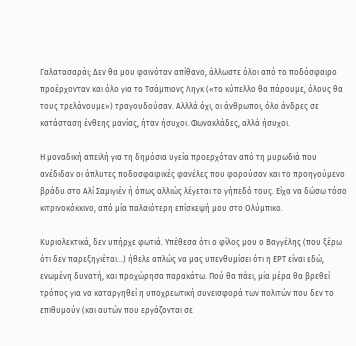Γαλατασαράι; Δεν θα μου φαινόταν απίθανο, άλλωστε όλοι από το ποδόσφαιρο προέρχονταν και όλο για το Τσάμπιονς Ληγκ («το κύπελλο θα πάρουμε, όλους θα τους τρελάνουμε») τραγουδούσαν. Αλλλά όχι, οι άνθρωποι, όλο άνδρες σε κατάσταση ένθεης μανίας, ήταν ήσυχοι. Φωνακλάδες, αλλά ήσυχοι.

Η μοναδική απειλή για τη δημόσια υγεία προερχόταν από τη μυρωδιά που ανέδιδαν οι άπλυτες ποδοσφαιρικές φανέλες που φορούσαν και το προηγούμενο βράδυ στο Αλί Σαμιγιέν ή όπως αλλιώς λέγεται το γήπεδό τους. Είχα να δώσω τόσο κιτρινοκόκκινο, από μία παλαιότερη επίσκεψή μου στο Ολύμπικο.

Κυριολεκτικά, δεν υπήρχε φωτιά. Υπέθεσα ότι ο φίλος μου ο Βαγγέλης (που ξέρω ότι δεν παρεξηγιέται…) ήθελε απλώς να μας υπενθυμίσει ότι η ΕΡΤ είναι εδώ, ενωμένη δυνατή, και προχώρησα παρακάτω. Πού θα πάει, μία μέρα θα βρεθεί τρόπος για να καταργηθεί η υποχρεωτική συνεισφορά των πολιτών που δεν το επιθυμούν (και αυτών που εργάζονται σε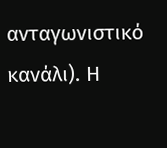ανταγωνιστικό κανάλι). Η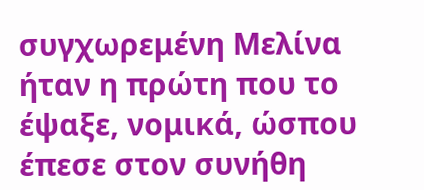συγχωρεμένη Μελίνα ήταν η πρώτη που το έψαξε, νομικά, ώσπου έπεσε στον συνήθη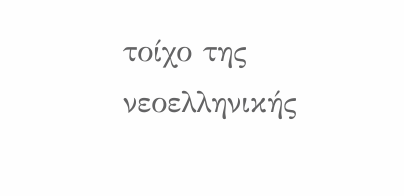τοίχο της νεοελληνικής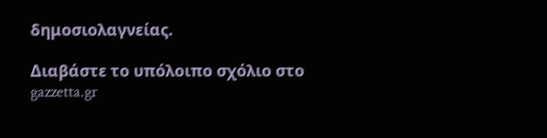δημοσιολαγνείας.

Διαβάστε το υπόλοιπο σχόλιο στο gazzetta.gr